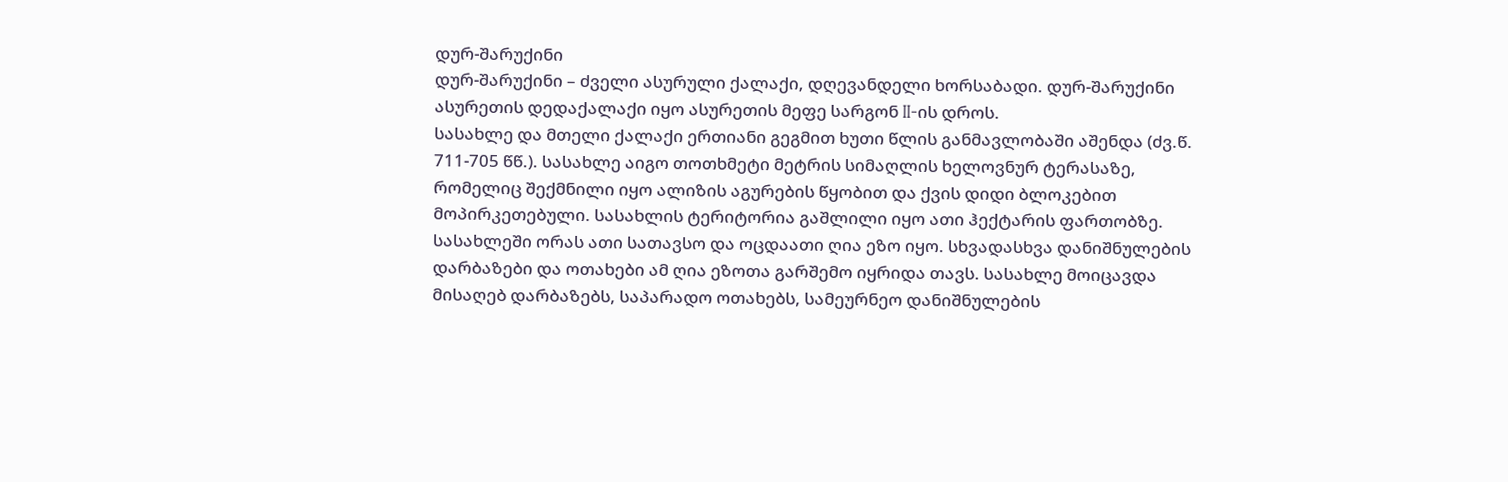დურ-შარუქინი
დურ-შარუქინი – ძველი ასურული ქალაქი, დღევანდელი ხორსაბადი. დურ-შარუქინი ასურეთის დედაქალაქი იყო ასურეთის მეფე სარგონ II-ის დროს.
სასახლე და მთელი ქალაქი ერთიანი გეგმით ხუთი წლის განმავლობაში აშენდა (ძვ.წ. 711-705 წწ.). სასახლე აიგო თოთხმეტი მეტრის სიმაღლის ხელოვნურ ტერასაზე, რომელიც შექმნილი იყო ალიზის აგურების წყობით და ქვის დიდი ბლოკებით მოპირკეთებული. სასახლის ტერიტორია გაშლილი იყო ათი ჰექტარის ფართობზე. სასახლეში ორას ათი სათავსო და ოცდაათი ღია ეზო იყო. სხვადასხვა დანიშნულების დარბაზები და ოთახები ამ ღია ეზოთა გარშემო იყრიდა თავს. სასახლე მოიცავდა მისაღებ დარბაზებს, საპარადო ოთახებს, სამეურნეო დანიშნულების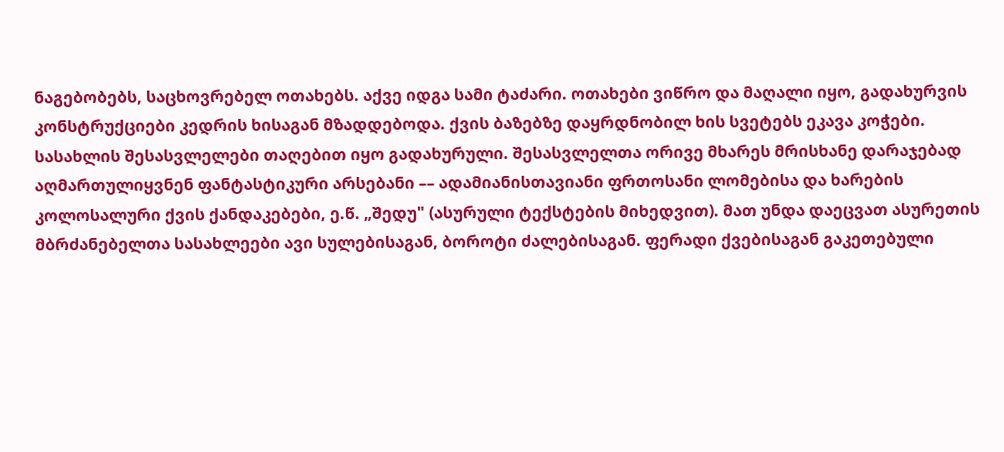ნაგებობებს, საცხოვრებელ ოთახებს. აქვე იდგა სამი ტაძარი. ოთახები ვიწრო და მაღალი იყო, გადახურვის კონსტრუქციები კედრის ხისაგან მზადდებოდა. ქვის ბაზებზე დაყრდნობილ ხის სვეტებს ეკავა კოჭები. სასახლის შესასვლელები თაღებით იყო გადახურული. შესასვლელთა ორივე მხარეს მრისხანე დარაჯებად აღმართულიყვნენ ფანტასტიკური არსებანი –– ადამიანისთავიანი ფრთოსანი ლომებისა და ხარების კოლოსალური ქვის ქანდაკებები, ე.წ. „შედუ" (ასურული ტექსტების მიხედვით). მათ უნდა დაეცვათ ასურეთის მბრძანებელთა სასახლეები ავი სულებისაგან, ბოროტი ძალებისაგან. ფერადი ქვებისაგან გაკეთებული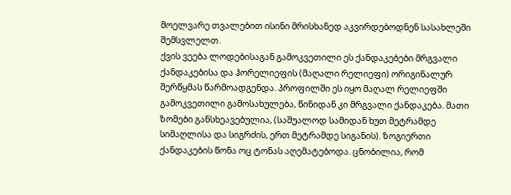მოელვარე თვალებით ისინი მრისხანედ აკვირდებოდნენ სასახლეში შემსვლელთ.
ქვის ვეება ლოდებისაგან გამოკვეთილი ეს ქანდაკებები მრგვალი ქანდაკებისა და ჰორელიეფის (მაღალი რელიეფი) ორიგინალურ შერწყმას წარმოადგენდა. პროფილში ეს იყო მაღალ რელიეფში გამოკვეთილი გამოსახულება, წინიდან კი მრგვალი ქანდაკება. მათი ზომები განსხეავებულია, (საშუალოდ სამიდან ხუთ მეტრამდე სიმაღლისა და სიგრძის, ერთ მეტრამდე სიგანის). ზოგიერთი ქანდაკების წონა ოც ტონას აღემატებოდა. ცნობილია, რომ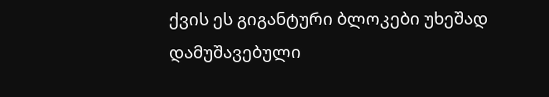ქვის ეს გიგანტური ბლოკები უხეშად დამუშავებული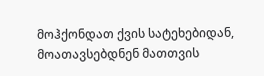მოჰქონდათ ქვის სატეხებიდან, მოათავსებდნენ მათთვის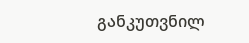განკუთვნილ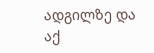ადგილზე და აქ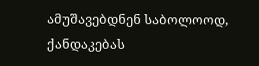ამუშავებდნენ საბოლოოდ, ქანდაკებას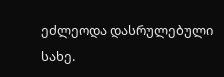ეძლეოდა დასრულებული სახე.